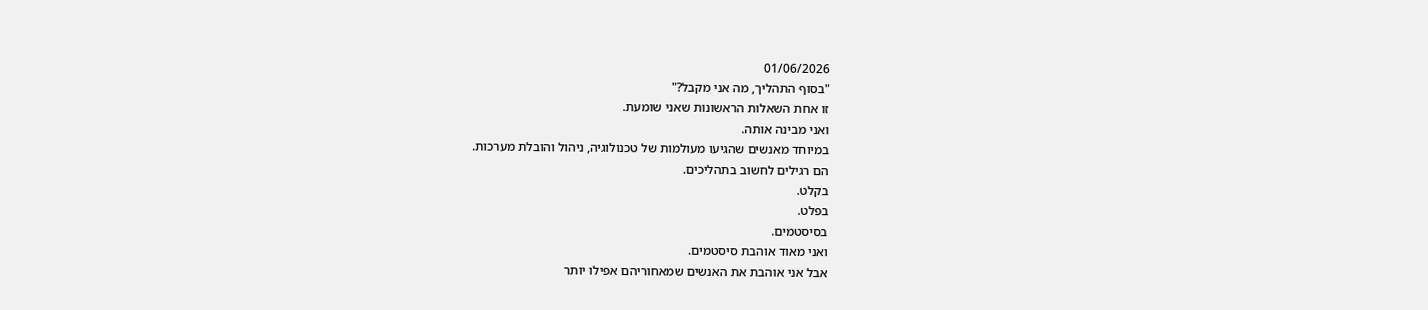01/06/2026
"בסוף התהליך, מה אני מקבל?"
זו אחת השאלות הראשונות שאני שומעת.
ואני מבינה אותה.
במיוחד מאנשים שהגיעו מעולמות של טכנולוגיה, ניהול והובלת מערכות.
הם רגילים לחשוב בתהליכים.
בקלט.
בפלט.
בסיסטמים.
ואני מאוד אוהבת סיסטמים.
אבל אני אוהבת את האנשים שמאחוריהם אפילו יותר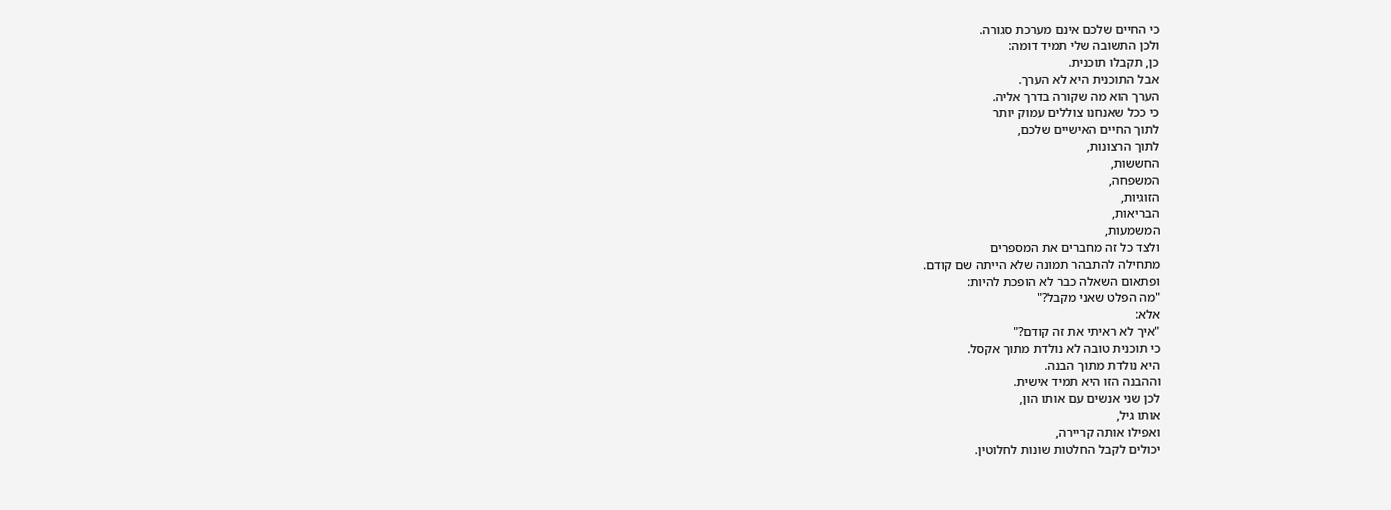כי החיים שלכם אינם מערכת סגורה.
ולכן התשובה שלי תמיד דומה:
כן, תקבלו תוכנית.
אבל התוכנית היא לא הערך.
הערך הוא מה שקורה בדרך אליה.
כי ככל שאנחנו צוללים עמוק יותר
לתוך החיים האישיים שלכם,
לתוך הרצונות,
החששות,
המשפחה,
הזוגיות,
הבריאות,
המשמעות,
ולצד כל זה מחברים את המספרים
מתחילה להתבהר תמונה שלא הייתה שם קודם.
ופתאום השאלה כבר לא הופכת להיות:
"מה הפלט שאני מקבל?"
אלא:
"איך לא ראיתי את זה קודם?"
כי תוכנית טובה לא נולדת מתוך אקסל.
היא נולדת מתוך הבנה.
וההבנה הזו היא תמיד אישית.
לכן שני אנשים עם אותו הון,
אותו גיל,
ואפילו אותה קריירה,
יכולים לקבל החלטות שונות לחלוטין.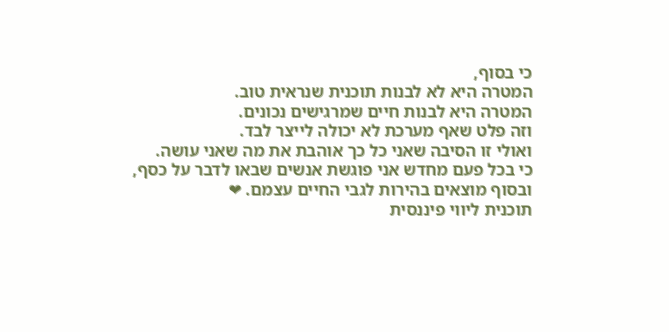כי בסוף,
המטרה היא לא לבנות תוכנית שנראית טוב.
המטרה היא לבנות חיים שמרגישים נכונים.
וזה פלט שאף מערכת לא יכולה לייצר לבד.
ואולי זו הסיבה שאני כל כך אוהבת את מה שאני עושה.
כי בכל פעם מחדש אני פוגשת אנשים שבאו לדבר על כסף,
ובסוף מוצאים בהירות לגבי החיים עצמם. ❤
תוכנית ליווי פיננסית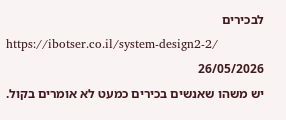לבכירים
https://ibotser.co.il/system-design2-2/
26/05/2026
יש משהו שאנשים בכירים כמעט לא אומרים בקול.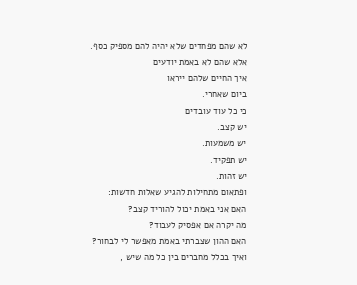לא שהם מפחדים שלא יהיה להם מספיק כסף.
אלא שהם לא באמת יודעים
איך החיים שלהם ייראו
ביום שאחרי.
כי כל עוד עובדים
יש קצב.
יש משמעות.
יש תפקיד.
יש זהות.
ופתאום מתחילות להגיע שאלות חדשות:
האם אני באמת יכול להוריד קצב?
מה יקרה אם אפסיק לעבוד?
האם ההון שצברתי באמת מאפשר לי לבחור?
ואיך בכלל מחברים בין כל מה שיש ,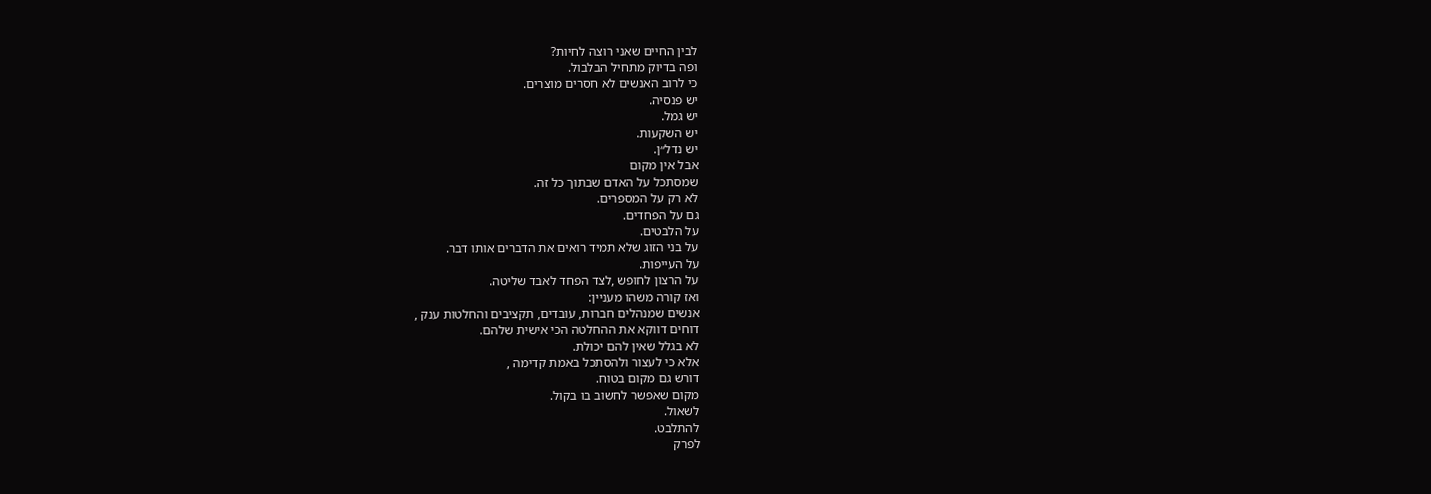לבין החיים שאני רוצה לחיות?
ופה בדיוק מתחיל הבלבול.
כי לרוב האנשים לא חסרים מוצרים.
יש פנסיה.
יש גמל.
יש השקעות.
יש נדל״ן.
אבל אין מקום
שמסתכל על האדם שבתוך כל זה.
לא רק על המספרים.
גם על הפחדים.
על הלבטים.
על בני הזוג שלא תמיד רואים את הדברים אותו דבר.
על העייפות.
על הרצון לחופש ,לצד הפחד לאבד שליטה.
ואז קורה משהו מעניין:
אנשים שמנהלים חברות, עובדים, תקציבים והחלטות ענק ,
דוחים דווקא את ההחלטה הכי אישית שלהם.
לא בגלל שאין להם יכולת.
אלא כי לעצור ולהסתכל באמת קדימה ,
דורש גם מקום בטוח.
מקום שאפשר לחשוב בו בקול.
לשאול.
להתלבט.
לפרק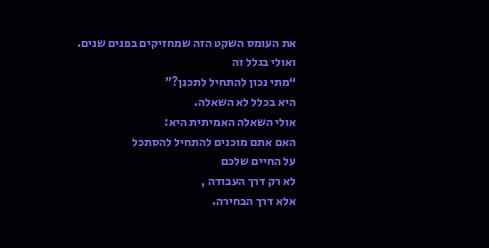את העומס השקט הזה שמחזיקים בפנים שנים.
ואולי בגלל זה
“מתי נכון להתחיל לתכנן?”
היא בכלל לא השאלה.
אולי השאלה האמיתית היא:
האם אתם מוכנים להתחיל להסתכל
על החיים שלכם
לא רק דרך העבודה ,
אלא דרך הבחירה.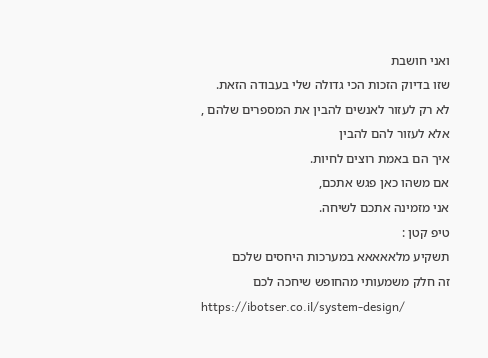ואני חושבת
שזו בדיוק הזכות הכי גדולה שלי בעבודה הזאת.
לא רק לעזור לאנשים להבין את המספרים שלהם ,
אלא לעזור להם להבין
איך הם באמת רוצים לחיות.
אם משהו כאן פגש אתכם,
אני מזמינה אתכם לשיחה.
טיפ קטן :
תשקיע מלאאאאא במערכות היחסים שלכם
זה חלק משמעותי מהחופש שיחכה לכם
https://ibotser.co.il/system-design/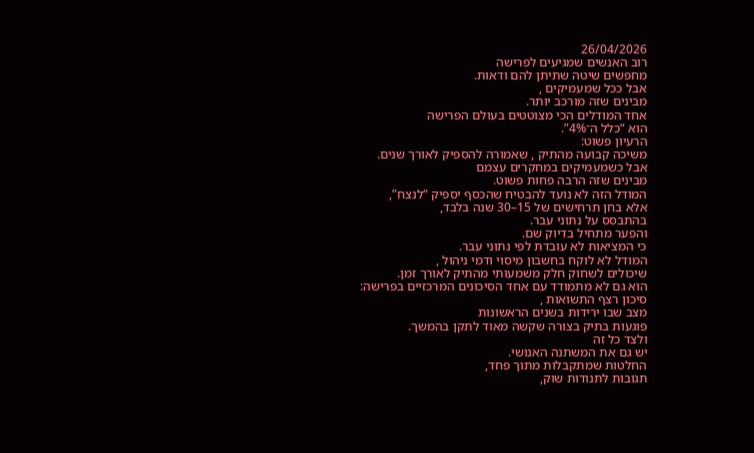26/04/2026
רוב האנשים שמגיעים לפרישה
מחפשים שיטה שתיתן להם ודאות.
אבל ככל שמעמיקים ,
מבינים שזה מורכב יותר.
אחד המודלים הכי מצוטטים בעולם הפרישה
הוא “כלל ה־4%”.
הרעיון פשוט:
משיכה קבועה מהתיק , שאמורה להספיק לאורך שנים.
אבל כשמעמיקים במחקרים עצמם
מבינים שזה הרבה פחות פשוט.
המודל הזה לא נועד להבטיח שהכסף יספיק “לנצח”,
אלא בחן תרחישים של 15–30 שנה בלבד,
בהתבסס על נתוני עבר.
והפער מתחיל בדיוק שם.
כי המציאות לא עובדת לפי נתוני עבר.
המודל לא לוקח בחשבון מיסוי ודמי ניהול ,
שיכולים לשחוק חלק משמעותי מהתיק לאורך זמן.
הוא גם לא מתמודד עם אחד הסיכונים המרכזיים בפרישה:
סיכון רצף התשואות ,
מצב שבו ירידות בשנים הראשונות
פוגעות בתיק בצורה שקשה מאוד לתקן בהמשך.
ולצד כל זה
יש גם את המשתנה האנושי.
החלטות שמתקבלות מתוך פחד,
תגובות לתנודות שוק,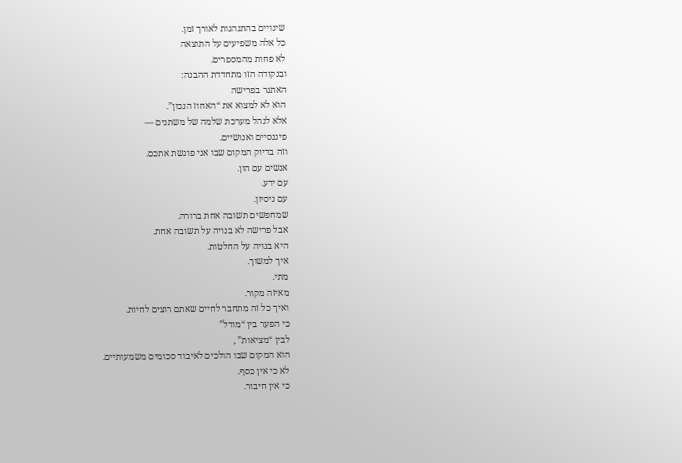שינויים בהתנהגות לאורך זמן.
כל אלה משפיעים על התוצאה
לא פחות מהמספרים.
ובנקודה הזו מתחדדת ההבנה:
האתגר בפרישה
הוא לא למצוא את “האחוז הנכון”.
אלא לנהל מערכת שלמה של משתנים —
פיננסיים ואנושיים.
וזה בדיוק המקום שבו אני פוגשת אתכם.
אנשים עם הון.
עם ידע.
עם ניסיון.
שמחפשים תשובה אחת ברורה.
אבל פרישה לא בנויה על תשובה אחת.
היא בנויה על החלטות.
איך למשוך.
מתי.
מאיזה מקור.
ואיך כל זה מתחבר לחיים שאתם רוצים לחיות.
כי הפער בין “מודל”
לבין “מציאות” ,
הוא המקום שבו הולכים לאיבוד סכומים משמעותיים.
לא כי אין כסף.
כי אין חיבור.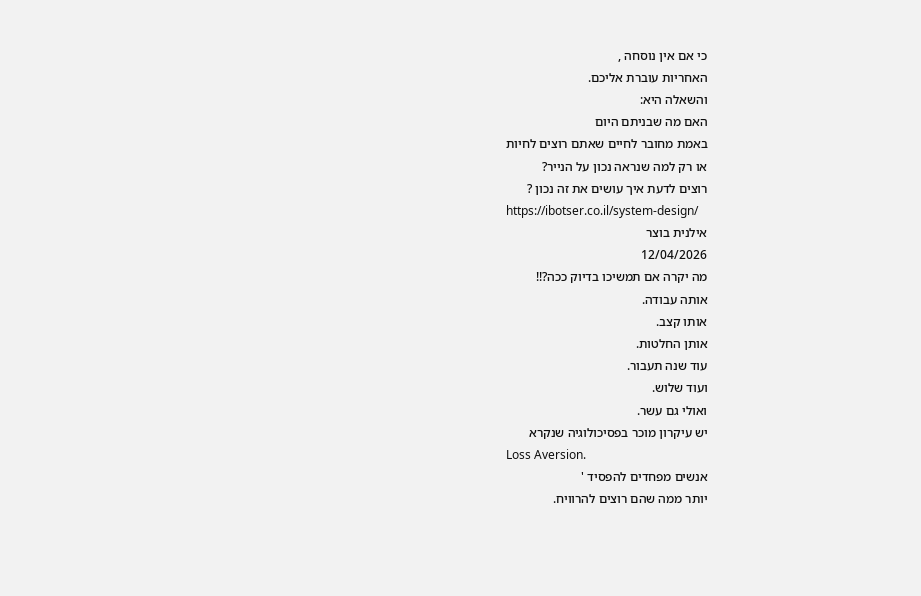כי אם אין נוסחה ,
האחריות עוברת אליכם.
והשאלה היא:
האם מה שבניתם היום
באמת מחובר לחיים שאתם רוצים לחיות
או רק למה שנראה נכון על הנייר?
רוצים לדעת איך עושים את זה נכון ?
https://ibotser.co.il/system-design/
אילנית בוצר
12/04/2026
מה יקרה אם תמשיכו בדיוק ככה?!!
אותה עבודה.
אותו קצב.
אותן החלטות.
עוד שנה תעבור.
ועוד שלוש.
ואולי גם עשר.
יש עיקרון מוכר בפסיכולוגיה שנקרא
Loss Aversion.
אנשים מפחדים להפסיד '
יותר ממה שהם רוצים להרוויח.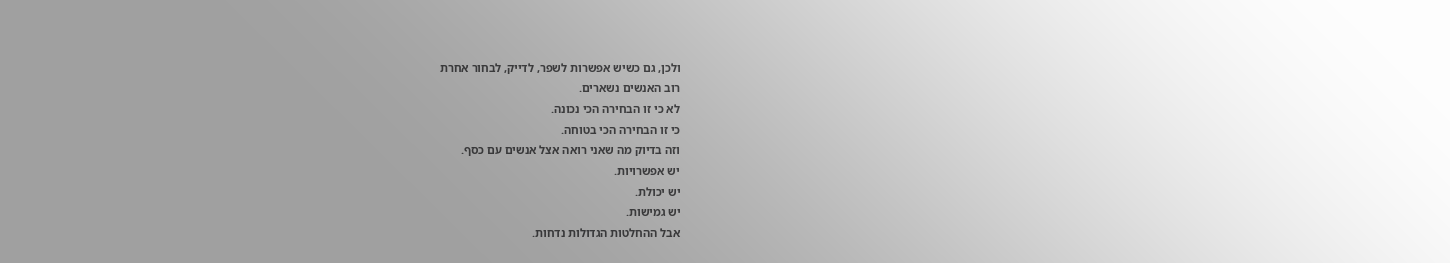ולכן, גם כשיש אפשרות לשפר, לדייק, לבחור אחרת
רוב האנשים נשארים.
לא כי זו הבחירה הכי נכונה.
כי זו הבחירה הכי בטוחה.
וזה בדיוק מה שאני רואה אצל אנשים עם כסף.
יש אפשרויות.
יש יכולת.
יש גמישות.
אבל ההחלטות הגדולות נדחות.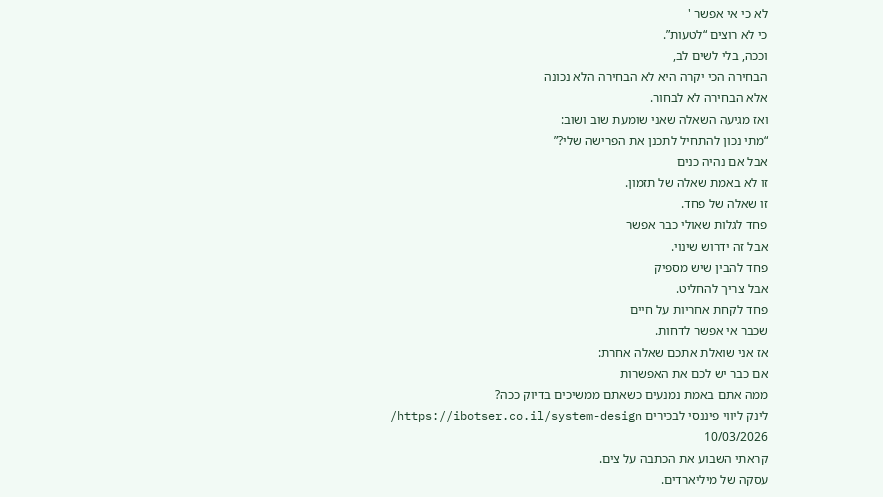לא כי אי אפשר '
כי לא רוצים “לטעות”.
וככה, בלי לשים לב,
הבחירה הכי יקרה היא לא הבחירה הלא נכונה
אלא הבחירה לא לבחור.
ואז מגיעה השאלה שאני שומעת שוב ושוב:
“מתי נכון להתחיל לתכנן את הפרישה שלי?”
אבל אם נהיה כנים
זו לא באמת שאלה של תזמון.
זו שאלה של פחד.
פחד לגלות שאולי כבר אפשר
אבל זה ידרוש שינוי.
פחד להבין שיש מספיק
אבל צריך להחליט.
פחד לקחת אחריות על חיים
שכבר אי אפשר לדחות.
אז אני שואלת אתכם שאלה אחרת:
אם כבר יש לכם את האפשרות
ממה אתם באמת נמנעים כשאתם ממשיכים בדיוק ככה?
לינק ליווי פיננסי לבכירים https://ibotser.co.il/system-design/
10/03/2026
קראתי השבוע את הכתבה על צים.
עסקה של מיליארדים.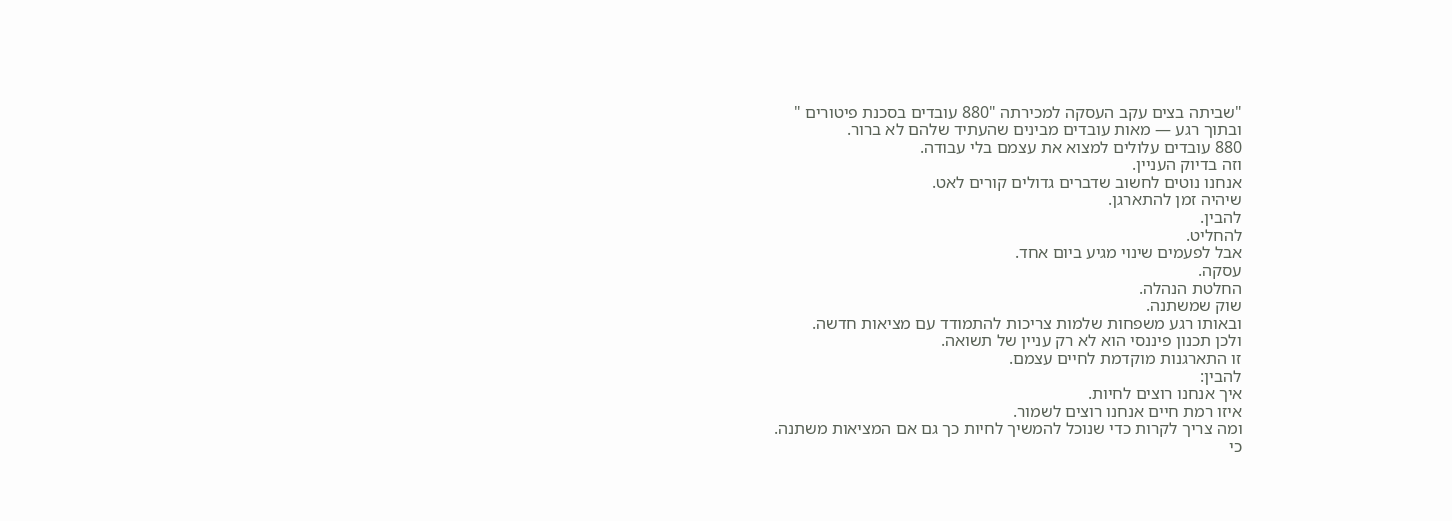"שביתה בצים עקב העסקה למכירתה "880 עובדים בסכנת פיטורים "
ובתוך רגע — מאות עובדים מבינים שהעתיד שלהם לא ברור.
880 עובדים עלולים למצוא את עצמם בלי עבודה.
וזה בדיוק העניין.
אנחנו נוטים לחשוב שדברים גדולים קורים לאט.
שיהיה זמן להתארגן.
להבין.
להחליט.
אבל לפעמים שינוי מגיע ביום אחד.
עסקה.
החלטת הנהלה.
שוק שמשתנה.
ובאותו רגע משפחות שלמות צריכות להתמודד עם מציאות חדשה.
ולכן תכנון פיננסי הוא לא רק עניין של תשואה.
זו התארגנות מוקדמת לחיים עצמם.
להבין:
איך אנחנו רוצים לחיות.
איזו רמת חיים אנחנו רוצים לשמור.
ומה צריך לקרות כדי שנוכל להמשיך לחיות כך גם אם המציאות משתנה.
כי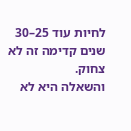לחיות עוד 25–30 שנים קדימה זה לא צחוק.
והשאלה היא לא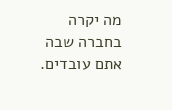מה יקרה בחברה שבה אתם עובדים.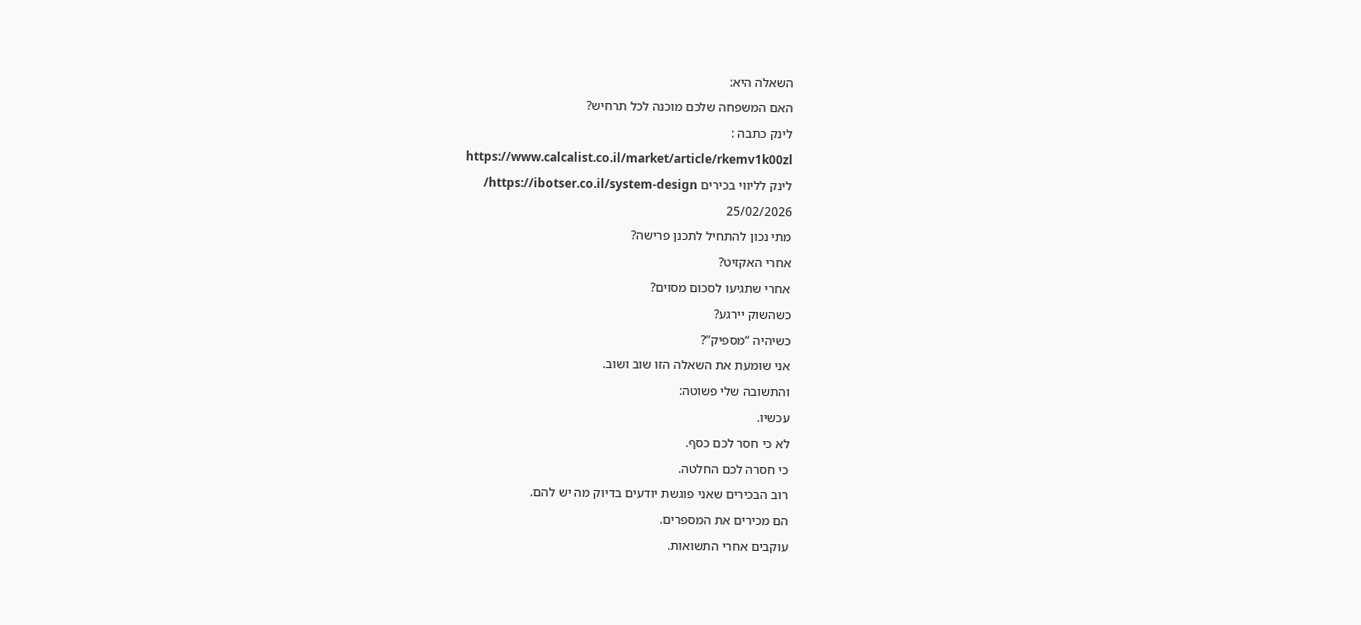השאלה היא:
האם המשפחה שלכם מוכנה לכל תרחיש?
לינק כתבה :
https://www.calcalist.co.il/market/article/rkemv1k00zl
לינק לליווי בכירים https://ibotser.co.il/system-design/
25/02/2026
מתי נכון להתחיל לתכנן פרישה?
אחרי האקזיט?
אחרי שתגיעו לסכום מסוים?
כשהשוק יירגע?
כשיהיה “מספיק”?
אני שומעת את השאלה הזו שוב ושוב.
והתשובה שלי פשוטה:
עכשיו.
לא כי חסר לכם כסף.
כי חסרה לכם החלטה.
רוב הבכירים שאני פוגשת יודעים בדיוק מה יש להם.
הם מכירים את המספרים.
עוקבים אחרי התשואות.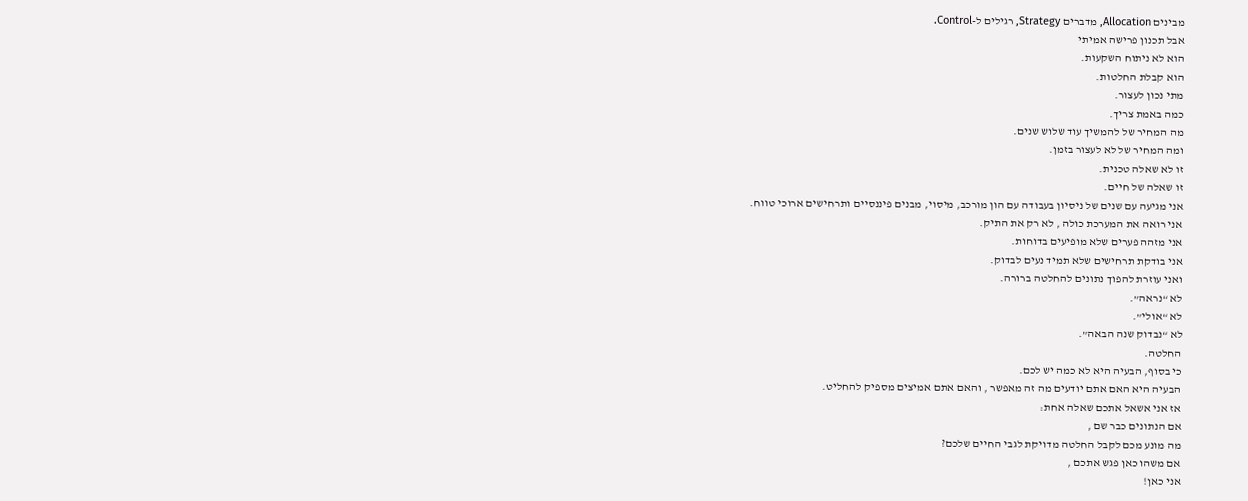מבינים Allocation, מדברים Strategy, רגילים ל-Control.
אבל תכנון פרישה אמיתי
הוא לא ניתוח השקעות.
הוא קבלת החלטות.
מתי נכון לעצור.
כמה באמת צריך.
מה המחיר של להמשיך עוד שלוש שנים.
ומה המחיר של לא לעצור בזמן.
זו לא שאלה טכנית.
זו שאלה של חיים.
אני מגיעה עם שנים של ניסיון בעבודה עם הון מורכב, מיסוי, מבנים פיננסיים ותרחישים ארוכי טווח.
אני רואה את המערכת כולה , לא רק את התיק.
אני מזהה פערים שלא מופיעים בדוחות.
אני בודקת תרחישים שלא תמיד נעים לבדוק.
ואני עוזרת להפוך נתונים להחלטה ברורה.
לא “נראה”.
לא “אולי”.
לא “נבדוק שנה הבאה”.
החלטה.
כי בסוף, הבעיה היא לא כמה יש לכם.
הבעיה היא האם אתם יודעים מה זה מאפשר , והאם אתם אמיצים מספיק להחליט.
אז אני אשאל אתכם שאלה אחת:
אם הנתונים כבר שם ,
מה מונע מכם לקבל החלטה מדויקת לגבי החיים שלכם?
אם משהו כאן פגש אתכם ,
אני כאן!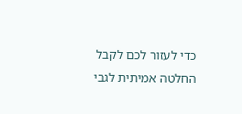כדי לעזור לכם לקבל החלטה אמיתית לגבי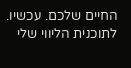החיים שלכם. עכשיו.
לתוכנית הליווי שלי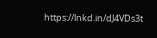https://lnkd.in/dJ4VDs3t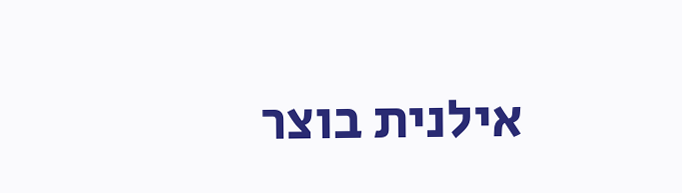אילנית בוצר